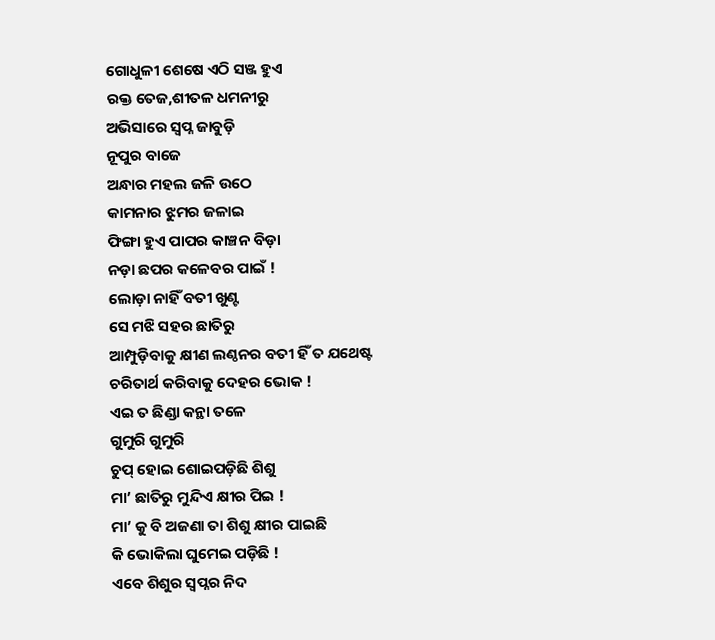ଗୋଧୁଳୀ ଶେଷେ ଏଠି ସଞ୍ଜ ହୁଏ
ରକ୍ତ ତେଜ,ଶୀତଳ ଧମନୀରୁ
ଅଭିସାରେ ସ୍ୱପ୍ନ ଜାବୁଡ଼ି
ନୂପୁର ବାଜେ
ଅନ୍ଧାର ମହଲ ଜଳି ଉଠେ
କାମନାର ଝୁମର ଜଳାଇ
ଫିଙ୍ଗା ହୁଏ ପାପର କାଞ୍ଚନ ବିଡ଼ା
ନଡ଼ା ଛପର କଳେବର ପାଇଁ !
ଲୋଡ଼ା ନାହିଁ ବତୀ ଖୁଣ୍ଟ
ସେ ମଝି ସହର ଛାତିରୁ
ଆମ୍ପୁଡ଼ିବାକୁ କ୍ଷୀଣ ଲଣ୍ଠନର ବତୀ ହିଁ ତ ଯଥେଷ୍ଟ
ଚରିତାର୍ଥ କରିବାକୁ ଦେହର ଭୋକ !
ଏଇ ତ ଛିଣ୍ଡା କନ୍ଥା ତଳେ
ଗୁମୁରି ଗୁମୁରି
ଚୁପ୍ ହୋଇ ଶୋଇପଡ଼ିଛି ଶିଶୁ
ମା’ ଛାତିରୁ ମୁନ୍ଦିଏ କ୍ଷୀର ପିଇ !
ମା’ କୁ ବି ଅଜଣା ତା ଶିଶୁ କ୍ଷୀର ପାଇଛି
କି ଭୋକିଲା ଘୁମେଇ ପଡ଼ିଛି !
ଏବେ ଶିଶୁର ସ୍ବପ୍ନର ନିଦ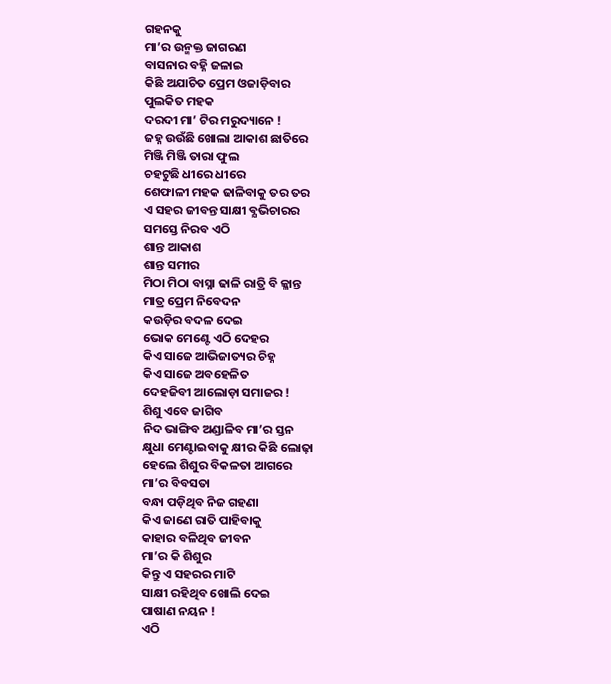ଗହନକୁ
ମା’ର ଉନ୍ମକ୍ତ ଜାଗରଣ
ବାସନାର ବହ୍ନି ଜଳାଇ
କିଛି ଅଯାଚିତ ପ୍ରେମ ଓଜାଡ଼ିବାର
ପୁଲକିତ ମହକ
ଦରଦୀ ମା’ ଟିର ମରୁଦ୍ୟାନେ !
ଜହ୍ନ ଉଉଁଛି ଖୋଲା ଆକାଶ ଛାତିରେ
ମିଞ୍ଜି ମିଞ୍ଜି ତାରା ଫୁଲ
ଚହଟୁଛି ଧୀରେ ଧୀରେ
ଶେଫାଳୀ ମହକ ଢାଳିବାକୁ ତର ତର
ଏ ସହର ଜୀବନ୍ତ ସାକ୍ଷୀ ବ୍ଯଭିଚାରର
ସମସ୍ତେ ନିରବ ଏଠି
ଶାନ୍ତ ଆକାଶ
ଶାନ୍ତ ସମୀର
ମିଠା ମିଠା ବାସ୍ନା ଢାଳି ରାତ୍ରି ବି ଳ୍ଳାନ୍ତ
ମାତ୍ର ପ୍ରେମ ନିବେଦନ
କଉଡ଼ିର ବଦଳ ଦେଇ
ଭୋକ ମେଣ୍ଟେ ଏଠି ଦେହର
କିଏ ସାଜେ ଆଭିଜାତ୍ୟର ଚିହ୍ନ
କିଏ ସାଜେ ଅବହେଳିତ
ଦେହଜିବୀ ଆଲୋଡ଼ା ସମାଜର !
ଶିଶୁ ଏବେ ଜାଗିବ
ନିଦ ଭାଙ୍ଗିବ ଅଣ୍ଡାଳିବ ମା’ର ସ୍ତନ
କ୍ଷୁଧା ମେଣ୍ଟାଇବାକୁ କ୍ଷୀର କିଛି ଲୋଢ଼ା
ହେଲେ ଶିଶୁର ବିକଳତା ଆଗରେ
ମା’ର ବିବସତା
ବନ୍ଧା ପଡ଼ିଥିବ ନିଜ ଗହଣା
କିଏ ଜାଣେ ରାତି ପାହିବାକୁ
କାହାର ବଳିଥିବ ଜୀବନ
ମା’ର କି ଶିଶୁର
କିନ୍ତୁ ଏ ସହରର ମାଟି
ସାକ୍ଷୀ ରହିଥିବ ଖୋଲି ଦେଇ
ପାଷାଣ ନୟନ !
ଏଠି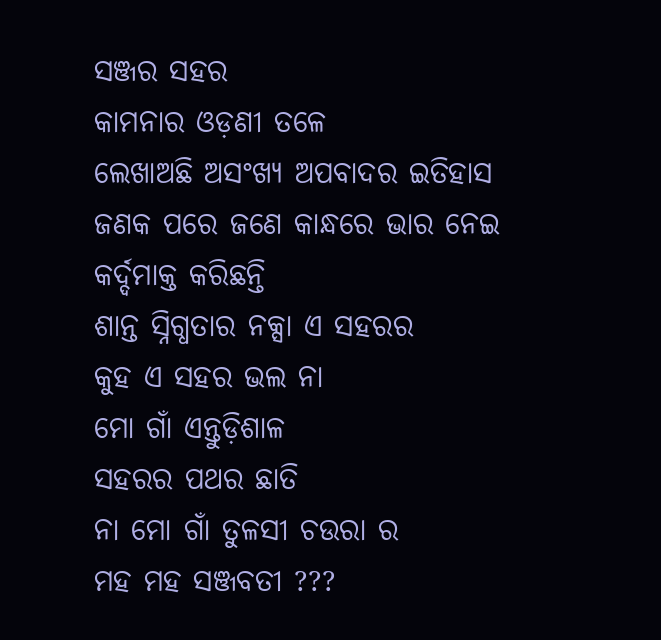ସଞ୍ଜର ସହର
କାମନାର ଓଡ଼ଣୀ ତଳେ
ଲେଖାଅଛି ଅସଂଖ୍ୟ ଅପବାଦର ଇତିହାସ
ଜଣକ ପରେ ଜଣେ କାନ୍ଧରେ ଭାର ନେଇ
କର୍ଦ୍ଦମାକ୍ତ କରିଛନ୍ତି
ଶାନ୍ତ ସ୍ନିଗ୍ଧତାର ନକ୍ସା ଏ ସହରର
କୁହ ଏ ସହର ଭଲ ନା
ମୋ ଗାଁ ଏନ୍ତୁଡ଼ିଶାଳ
ସହରର ପଥର ଛାତି
ନା ମୋ ଗାଁ ତୁଳସୀ ଚଉରା ର
ମହ ମହ ସଞ୍ଜବତୀ ???